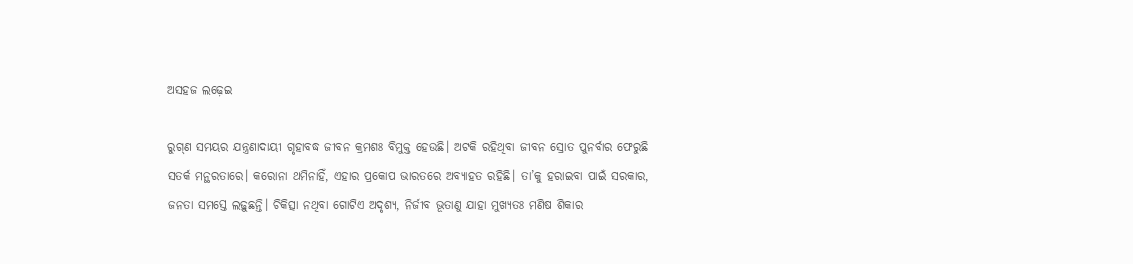ଅସହଜ ଲଢ଼େଇ

ରୁଗ୍‌ଣ ସମୟର ଯନ୍ତ୍ରଣାଦାୟୀ ଗୃହାବଦ୍ଧ ଜୀବନ କ୍ରମଶଃ ବିମୁକ୍ତ ହେଉଛି। ଅଟକି ରହିଥିବା ଜୀବନ ସ୍ରୋତ ପୁନର୍ବାର ଫେରୁଛି ସତର୍କ ମନ୍ଥରତାରେ। କରୋନା ଥମିନାହିଁ, ଏହାର ପ୍ରକୋପ ଭାରତରେ ଅବ୍ୟାହତ ରହିଛି। ତା’କୁ ହରାଇବା ପାଇଁ ସରକାର, ଜନତା ସମସ୍ତେ ଲଢ଼ୁଛନ୍ତି। ଚିକିତ୍ସା ନଥିବା ଗୋଟିଏ ଅଦୃଶ୍ୟ, ନିର୍ଜୀବ ଭୂତାଣୁ ଯାହା ମୁଖ୍ୟତଃ ମଣିଷ ଶିକାର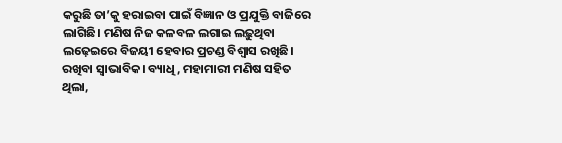କରୁଛି ତା’କୁ ହରାଇବା ପାଇଁ ବିଜ୍ଞାନ ଓ ପ୍ରଯୁକ୍ତି ବାଜିରେ ଲାଗିଛି। ମଣିଷ ନିଜ କଳବଳ ଲଗାଇ ଲଢ଼ୁଥିବା ଲଢ଼େଇରେ ବିଜୟୀ ହେବାର ପ୍ରଚଣ୍ଡ ବିଶ୍ବାସ ରଖିଛି। ରଖିବା ସ୍ବାଭାବିକ। ବ୍ୟାଧି, ମହାମାରୀ ମଣିଷ ସହିତ ଥିଲା,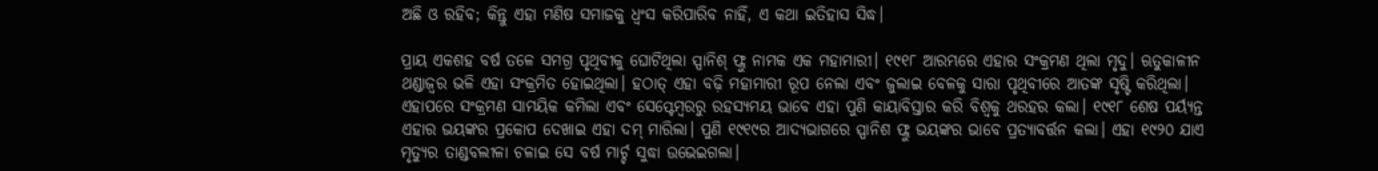ଅଛି ଓ ରହିବ; କିନ୍ତୁ ଏହା ମଣିଷ ସମାଜକୁ ଧ୍ବଂସ କରିପାରିବ ନାହିଁ, ଏ କଥା ଇତିହାସ ସିଦ୍ଧ।

ପ୍ରାୟ ଏକଶହ ବର୍ଷ ତଳେ ସମଗ୍ର ପୃଥିବୀକୁ ଘୋଟିଥିଲା ସ୍ପାନିଶ୍‌ ଫ୍ଲୁ ନାମକ ଏକ ମହାମାରୀ। ୧୯୧୮ ଆରମ୍ଭରେ ଏହାର ସଂକ୍ରମଣ ଥିଲା ମୃଦୁ। ଋତୁକାଳୀନ ଥଣ୍ଡାଜ୍ବର ଭଳି ଏହା ସଂକ୍ରମିତ ହୋଇଥିଲା। ହଠାତ୍‌ ଏହା ବଢ଼ି ମହାମାରୀ ରୂପ ନେଲା ଏବଂ ଜୁଲାଇ ବେଳକୁ ସାରା ପୃଥିବୀରେ ଆତଙ୍କ ସୃଷ୍ଟି କରିଥିଲା। ଏହାପରେ ସଂକ୍ରମଣ ସାମୟିକ କମିଲା ଏବଂ ସେପ୍ଟେମ୍ବରରୁ ରହସ୍ୟମୟ ଭାବେ ଏହା ପୁଣି କାୟାବିସ୍ତାର କରି ବିଶ୍ବକୁ ଥରହର କଲା। ୧୯୧୮ ଶେଷ ପର୍ୟ୍ୟନ୍ତ ଏହାର ଭୟଙ୍କର ପ୍ରକୋପ ଦେଖାଇ ଏହା ଦମ୍‌ ମାରିଲା। ପୁଣି ୧୯୧୯ର ଆଦ୍ୟଭାଗରେ ସ୍ପାନିଶ ଫ୍ଲୁ ଭୟଙ୍କର ଭାବେ ପ୍ରତ୍ୟାବର୍ତ୍ତନ କଲା। ଏହା ୧୯୨୦ ଯାଏ ମୃତ୍ୟୁର ତାଣ୍ଡବଲୀଳା ଚଳାଇ ସେ ବର୍ଷ ମାର୍ଚ୍ଚ ସୁଦ୍ଧା ଉଭେଇଗଲା।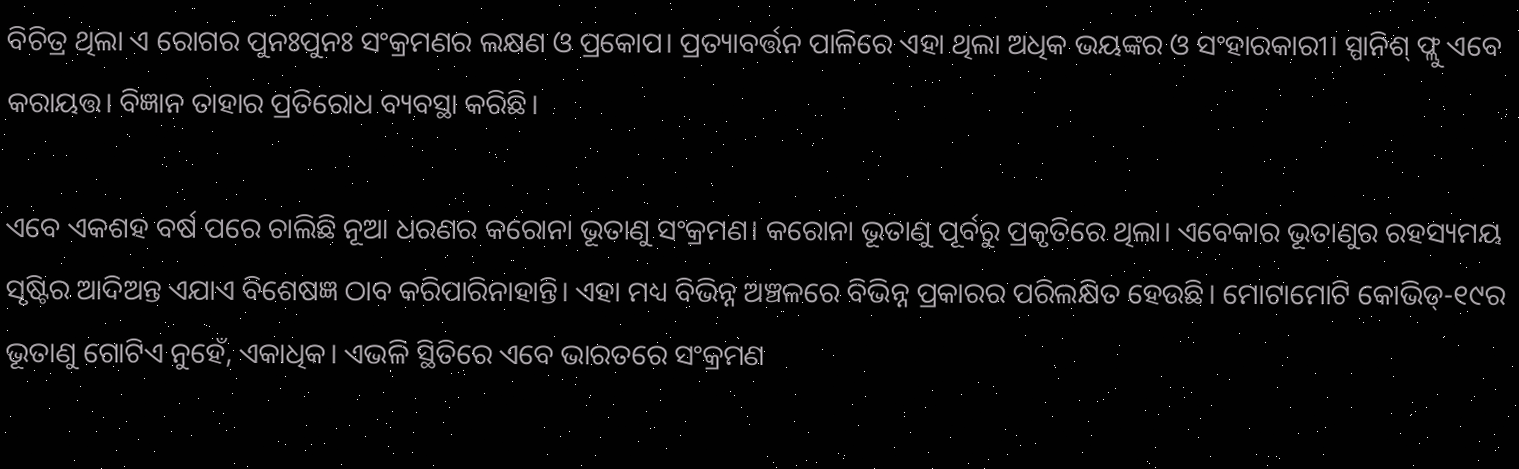ବିଚିତ୍ର ଥିଲା ଏ ରୋଗର ପୁନଃପୁନଃ ସଂକ୍ରମଣର ଲକ୍ଷଣ ଓ ପ୍ରକୋପ। ପ୍ରତ୍ୟାବର୍ତ୍ତନ ପାଳିରେ ଏହା ଥିଲା ଅଧିକ ଭୟଙ୍କର ଓ ସଂହାରକାରୀ। ସ୍ପାନିଶ୍‌ ଫ୍ଲୁ ଏବେ କରାୟତ୍ତ। ବିଜ୍ଞାନ ତାହାର ପ୍ରତିରୋଧ ବ୍ୟବସ୍ଥା କରିଛି।

ଏବେ ଏକଶହ ବର୍ଷ ପରେ ଚାଲିଛି ନୂଆ ଧରଣର କରୋନା ଭୂତାଣୁ ସଂକ୍ରମଣ। କରୋନା ଭୂତାଣୁ ପୂର୍ବରୁ ପ୍ରକୃତିରେ ଥିଲା। ଏବେକାର ଭୂତାଣୁର ରହସ୍ୟମୟ ସୃଷ୍ଟିର ଆଦିଅନ୍ତ ଏଯାଏ ବିଶେଷଜ୍ଞ ଠାବ କରିପାରିନାହାନ୍ତି। ଏହା ମଧ୍ୟ ବିଭିନ୍ନ ଅଞ୍ଚଳରେ ବିଭିନ୍ନ ପ୍ରକାରର ପରିଲକ୍ଷିତ ହେଉଛି। ମୋଟାମୋଟି କୋଭିଡ୍‌-୧୯ର ଭୂତାଣୁ ଗୋଟିଏ ନୁହେଁ, ଏକାଧିକ। ଏଭଳି ସ୍ଥିତିରେ ଏବେ ଭାରତରେ ସଂକ୍ରମଣ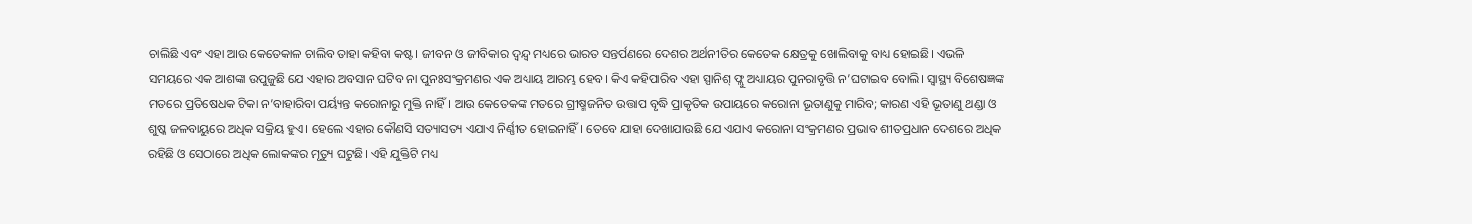ଚାଲିଛି ଏବଂ ଏହା ଆଉ କେତେକାଳ ଚାଲିବ ତାହା କହିବା କଷ୍ଟ। ଜୀବନ ଓ ଜୀବିକାର ଦ୍ବନ୍ଦ୍ବ ମଧ୍ୟରେ ଭାରତ ସନ୍ତର୍ପଣରେ ଦେଶର ଅର୍ଥନୀତିର କେତେକ କ୍ଷେତ୍ରକୁ ଖୋଲିବାକୁ ବାଧ୍ୟ ହୋଇଛି। ଏଭଳି ସମୟରେ ଏକ ଆଶଙ୍କା ଉପୁଜୁଛି ଯେ ଏହାର ଅବସାନ ଘଟିବ ନା ପୁନଃସଂକ୍ରମଣର ଏକ ଅଧ୍ୟାୟ ଆରମ୍ଭ ହେବ। କିଏ କହିପାରିବ ଏହା ସ୍ପାନିଶ୍‌ ଫ୍ଲୁ ଅଧ୍ୟାୟର ପୁନରାବୃତ୍ତି ନ’ଘଟାଇବ ବୋଲି। ସ୍ବାସ୍ଥ୍ୟ ବିଶେଷଜ୍ଞଙ୍କ ମତରେ ପ୍ରତିଷେଧକ ଟିକା ନ’ବାହାରିବା ପର୍ୟ୍ୟନ୍ତ କରୋନାରୁ ମୁକ୍ତି ନାହିଁ। ଆଉ କେତେକଙ୍କ ମତରେ ଗ୍ରୀଷ୍ମଜନିତ ଉତ୍ତାପ ବୃଦ୍ଧି ପ୍ରାକୃତିକ ଉପାୟରେ କରୋନା ଭୂତାଣୁକୁ ମାରିବ; କାରଣ ଏହି ଭୂତାଣୁ ଥଣ୍ଡା ଓ ଶୁଷ୍କ ଜଳବାୟୁରେ ଅଧିକ ସକ୍ରିୟ ହୁଏ। ହେଲେ ଏହାର କୌଣସି ସତ୍ୟାସତ୍ୟ ଏଯାଏ ନିର୍ଣ୍ଣୀତ ହୋଇନାହିଁ। ତେବେ ଯାହା ଦେଖାଯାଉଛି ଯେ ଏଯାଏ କରୋନା ସଂକ୍ରମଣର ପ୍ରଭାବ ଶୀତପ୍ରଧାନ ଦେଶରେ ଅଧିକ ରହିଛି ଓ ସେଠାରେ ଅଧିକ ଲୋକଙ୍କର ମୃତ୍ୟୁ ଘଟୁଛି। ଏହି ଯୁକ୍ତିଟି ମଧ୍ୟ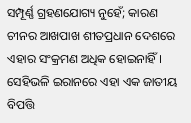ସମ୍ପୂର୍ଣ୍ଣ ଗ୍ରହଣଯୋଗ୍ୟ ନୁହେଁ; କାରଣ ଚୀନର ଆଖପାଖ ଶୀତପ୍ରଧାନ ଦେଶରେ ଏହାର ସଂକ୍ରମଣ ଅଧିକ ହୋଇନାହିଁ। ସେହିଭଳି ଇରାନରେ ଏହା ଏକ ଜାତୀୟ ବିପତ୍ତି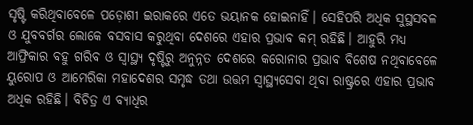ସୃଷ୍ଟି କରିଥିବାବେଳେ ପଡ଼ୋଶୀ ଇରାକରେ ଏତେ ଭୟାନକ ହୋଇନାହିଁ। ସେହିପରି ଅଧିକ ସୁସ୍ଥସବଳ ଓ ଯୁବବର୍ଗର ଲୋକେ ବସବାସ କରୁଥିବା ଦେଶରେ ଏହାର ପ୍ରଭାବ କମ୍‌ ରହିଛି। ଆହୁରି ମଧ୍ୟ ଆଫ୍ରିକାର ବହୁ ଗରିବ ଓ ସ୍ବାସ୍ଥ୍ୟ ଦୃଷ୍ଟିରୁ ଅନୁନ୍ନତ ଦେଶରେ କରୋନାର ପ୍ରଭାବ ବିଶେଷ ନଥିବାବେଳେ ୟୁରୋପ ଓ ଆମେରିକା ମହାଦେଶର ସମୃଦ୍ଧ ତଥା ଉତ୍ତମ ସ୍ବାସ୍ଥ୍ୟସେବା ଥିବା ରାଷ୍ଟ୍ରରେ ଏହାର ପ୍ରଭାବ ଅଧିକ ରହିଛି। ବିଚିତ୍ର ଏ ବ୍ୟାଧିର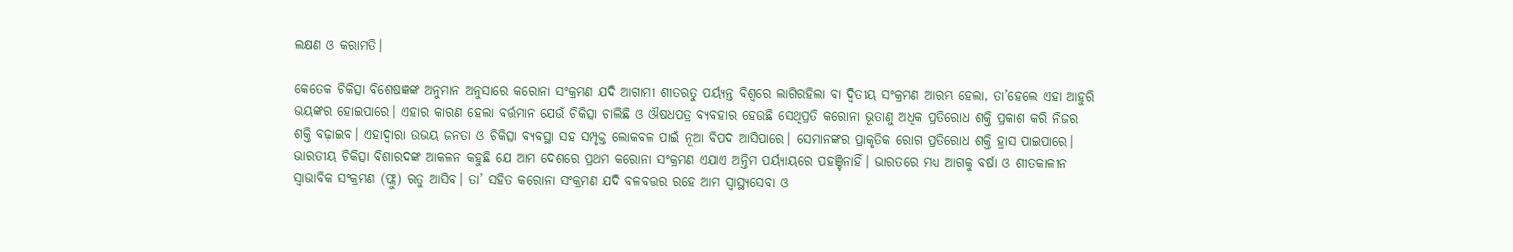ଲକ୍ଷଣ ଓ କରାମତି।

କେତେକ ଚିକିତ୍ସା ବିଶେଷଜ୍ଞଙ୍କ ଅନୁମାନ ଅନୁସାରେ କରୋନା ସଂକ୍ରମଣ ଯଦି ଆଗାମୀ ଶୀତଋତୁ ପର୍ୟ୍ୟନ୍ତ ବିଶ୍ବରେ ଲାଗିରହିଲା ବା ଦ୍ବିତୀୟ ସଂକ୍ରମଣ ଆରମ୍ଭ ହେଲା, ତା’ହେଲେ ଏହା ଆହୁରି ଭୟଙ୍କର ହୋଇପାରେ। ଏହାର କାରଣ ହେଲା ବର୍ତ୍ତମାନ ଯେଉଁ ଚିକିତ୍ସା ଚାଲିଛି ଓ ଔଷଧପତ୍ର ବ୍ୟବହାର ହେଉଛି ସେଥିପ୍ରତି କରୋନା ଭୂତାଣୁ ଅଧିକ ପ୍ରତିରୋଧ ଶକ୍ତି ପ୍ରକାଶ କରି ନିଜର ଶକ୍ତି ବଢ଼ାଇବ। ଏହାଦ୍ବାରା ଉଭୟ ଜନତା ଓ ଚିକିତ୍ସା ବ୍ୟବସ୍ଥା ସହ ସମ୍ପୃକ୍ତ ଲୋକବଳ ପାଇଁ ନୂଆ ବିପଦ ଆସିପାରେ। ସେମାନଙ୍କର ପ୍ରାକୃତିକ ରୋଗ ପ୍ରତିରୋଧ ଶକ୍ତି ହ୍ରାସ ପାଇପାରେ। ଭାରତୀୟ ଚିକିତ୍ସା ବିଶାରଦଙ୍କ ଆକଳନ କହୁଛି ଯେ ଆମ ଦେଶରେ ପ୍ରଥମ କରୋନା ସଂକ୍ରମଣ ଏଯାଏ ଅନ୍ତିମ ପର୍ୟ୍ୟାୟରେ ପହଞ୍ଚିନାହିଁ। ଭାରତରେ ମଧ୍ୟ ଆଗକୁ ବର୍ଷା ଓ ଶୀତକାଳୀନ ସ୍ବାଭାବିକ ସଂକ୍ରମଣ (ଫ୍ଲୁ) ଋତୁ ଆସିବ। ତା’ ସହିତ କରୋନା ସଂକ୍ରମଣ ଯଦି ବଳବତ୍ତର ରହେ ଆମ ସ୍ବାସ୍ଥ୍ୟସେବା ଓ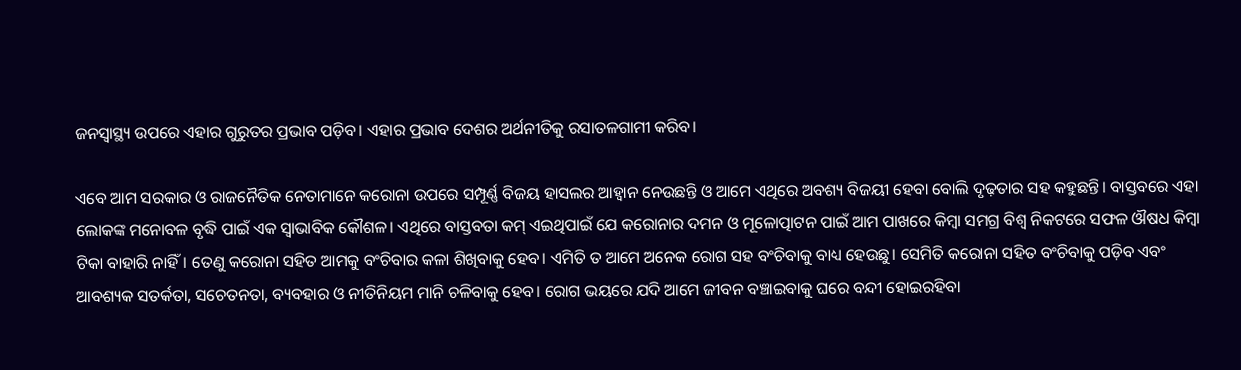ଜନସ୍ବାସ୍ଥ୍ୟ ଉପରେ ଏହାର ଗୁରୁତର ପ୍ରଭାବ ପଡ଼ିବ। ଏହାର ପ୍ରଭାବ ଦେଶର ଅର୍ଥନୀତିକୁ ରସାତଳଗାମୀ କରିବ।

ଏବେ ଆମ ସରକାର ଓ ରାଜନୈତିକ ନେତାମାନେ କରୋନା ଉପରେ ସମ୍ପୂର୍ଣ୍ଣ ବିଜୟ ହାସଲର ଆହ୍ବାନ ନେଉଛନ୍ତି ଓ ଆମେ ଏଥିରେ ଅବଶ୍ୟ ବିଜୟୀ ହେବା ବୋଲି ଦୃଢ଼ତାର ସହ କହୁଛନ୍ତି। ବାସ୍ତବରେ ଏହା ଲୋକଙ୍କ ମନୋବଳ ବୃଦ୍ଧି ପାଇଁ ଏକ ସ୍ବାଭାବିକ କୌଶଳ। ଏଥିରେ ବାସ୍ତବତା କମ୍‌ ଏଇଥିପାଇଁ ଯେ କରୋନାର ଦମନ ଓ ମୂଳୋତ୍ପାଟନ ପାଇଁ ଆମ ପାଖରେ କିମ୍ବା ସମଗ୍ର ବିଶ୍ବ ନିକଟରେ ସଫଳ ଔଷଧ କିମ୍ବା ଟିକା ବାହାରି ନାହିଁ। ତେଣୁ କରୋନା ସହିତ ଆମକୁ ବଂଚିବାର କଳା ଶିଖିବାକୁ ହେବ। ଏମିତି ତ ଆମେ ଅନେକ ରୋଗ ସହ ବଂଚିବାକୁ ବାଧ୍ୟ ହେଉଛୁ। ସେମିତି କରୋନା ସହିତ ବଂଚିବାକୁ ପଡ଼ିବ ଏବଂ ଆବଶ୍ୟକ ସତର୍କତା, ସଚେତନତା, ବ୍ୟବହାର ଓ ନୀତିନିୟମ ମାନି ଚଳିବାକୁ ହେବ। ରୋଗ ଭୟରେ ଯଦି ଆମେ ଜୀବନ ବଞ୍ଚାଇବାକୁ ଘରେ ବନ୍ଦୀ ହୋଇରହିବା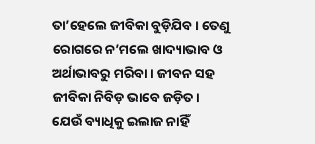ତା’ହେଲେ ଜୀବିକା ବୁଡ଼ିଯିବ। ତେଣୁ ରୋଗରେ ନ’ମଲେ ଖାଦ୍ୟାଭାବ ଓ ଅର୍ଥାଭାବରୁ ମରିବା। ଜୀବନ ସହ ଜୀବିକା ନିବିଡ଼ ଭାବେ ଜଡ଼ିତ। ଯେଉଁ ବ୍ୟାଧିକୁ ଇଲାଜ ନାହିଁ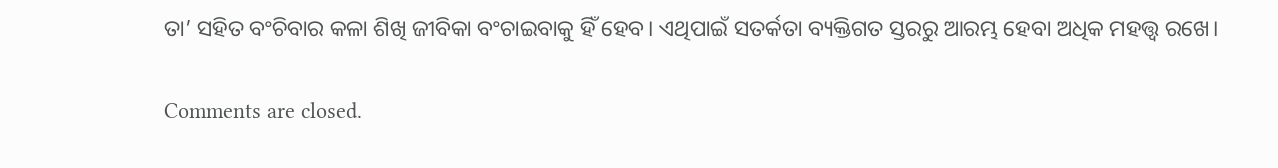ତା’ ସହିତ ବଂଚିବାର କଳା ଶିଖି ଜୀବିକା ବଂଚାଇବାକୁ ହିଁ ହେବ। ଏଥିପାଇଁ ସତର୍କତା ବ୍ୟକ୍ତିଗତ ସ୍ତରରୁ ଆରମ୍ଭ ହେବା ଅଧିକ ମହତ୍ତ୍ବ ରଖେ।

Comments are closed.